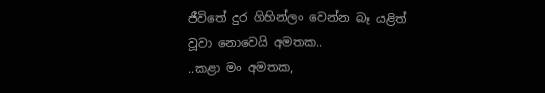ජීවිතේ දුර ගිහින්ලං වෙන්න බෑ යළිත්
වූවා නොවෙයි අමතක..
..කළා මං අමතක,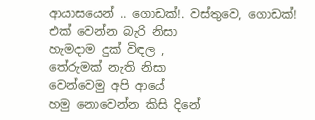ආයාසයෙන් .. ගොඩක්!. වස්තුවෙ, ගොඩක්!
එක් වෙන්න බැරි නිසා
හැමදාම දුක් විඳල ,
තේරුමක් නැති නිසා
වෙන්වෙමු අපි ආයේ
හමු නොවෙන්න කිසි දිනේ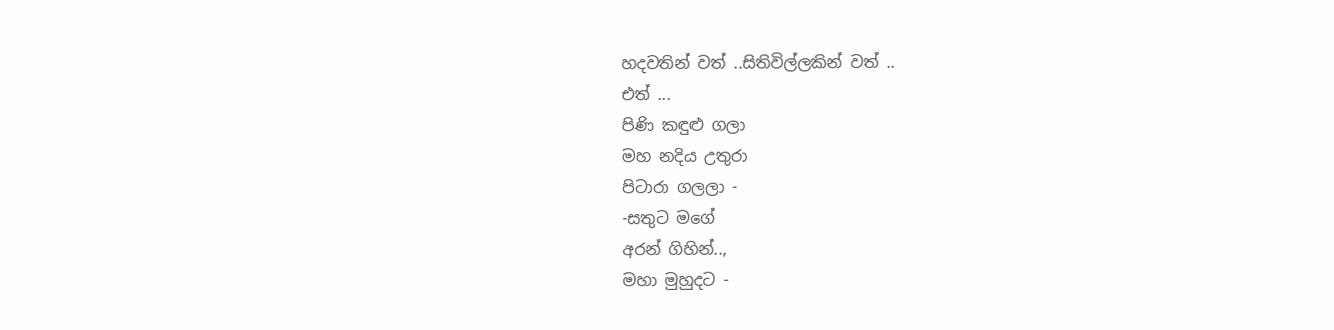හදවතින් වත් ..සිතිවිල්ලකින් වත් ..
එත් ...
පිණි කඳුළු ගලා
මහ නදිය උතුරා
පිටාරා ගලලා -
-සතුට මගේ
අරන් ගිහින්..,
මහා මුහුදට -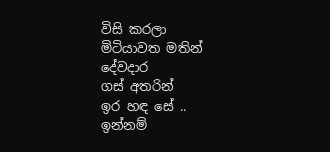විසි කරලා
මිටියාවත මතින්
දේවදාර
ගස් අතරින්
ඉර හඳ සේ ..
ඉන්නම්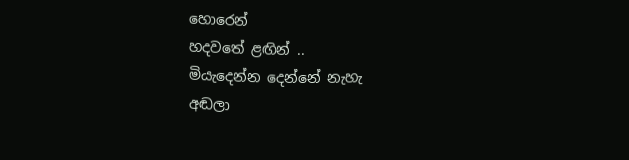හොරෙන්
හදවතේ ළඟින් ..
මියැදෙන්න දෙන්නේ නැහැ
අඬලා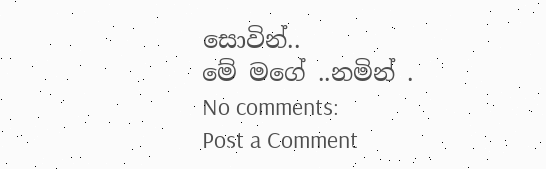සොවින්..
මේ මගේ ..නමින් .
No comments:
Post a Comment